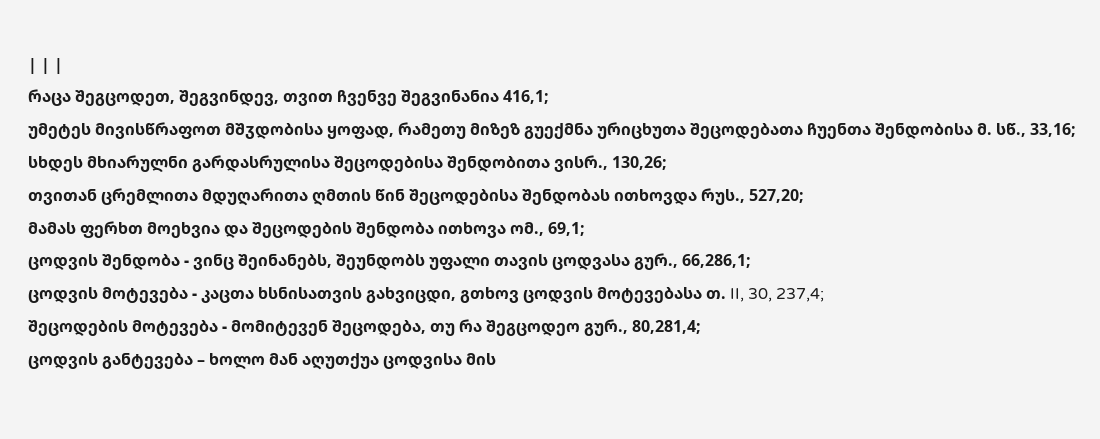| | |
რაცა შეგცოდეთ, შეგვინდევ, თვით ჩვენვე შეგვინანია 416,1;
უმეტეს მივისწრაფოთ მშჳდობისა ყოფად, რამეთუ მიზეზ გუექმნა ურიცხუთა შეცოდებათა ჩუენთა შენდობისა მ. სწ., 33,16;
სხდეს მხიარულნი გარდასრულისა შეცოდებისა შენდობითა ვისრ., 130,26;
თვითან ცრემლითა მდუღარითა ღმთის წინ შეცოდებისა შენდობას ითხოვდა რუს., 527,20;
მამას ფერხთ მოეხვია და შეცოდების შენდობა ითხოვა ომ., 69,1;
ცოდვის შენდობა - ვინც შეინანებს, შეუნდობს უფალი თავის ცოდვასა გურ., 66,286,1;
ცოდვის მოტევება - კაცთა ხსნისათვის გახვიცდი, გთხოვ ცოდვის მოტევებასა თ. II, 30, 237,4;
შეცოდების მოტევება - მომიტევენ შეცოდება, თუ რა შეგცოდეო გურ., 80,281,4;
ცოდვის განტევება – ხოლო მან აღუთქუა ცოდვისა მის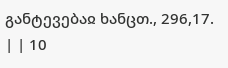განტევებაჲ ხანცთ., 296,17.
| | 10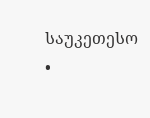საუკეთესო •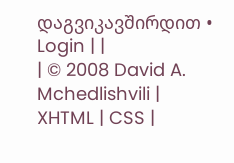დაგვიკავშირდით • Login | |
| © 2008 David A. Mchedlishvili | XHTML | CSS |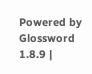Powered by Glossword 1.8.9 |